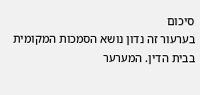סיכום
בערעור זה נדון נושא הסמכות המקומית בבית הדין. המערער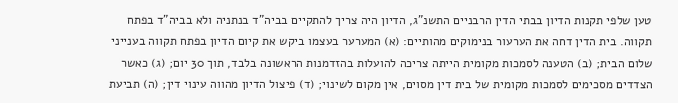טען שלפי תקנות הדיון בבתי הדין הרבניים התשנ"ג, הדיון היה צריך להתקיים בביה"ד בנתניה ולא בביה"ד בפתח תקווה. בית הדין דחה את הערעור בנימוקים מהותיים: (א) המערער בעצמו ביקש את קיום הדיון בפתח תקווה בענייני שלום הבית; (ב) הטענה לסמכות מקומית הייתה צריכה להועלות בהזדמנות הראשונה בלבד, תוך 30 יום; (ג) כאשר הצדדים מסכימים לסמכות מקומית של בית דין מסוים, אין מקום לשינוי; (ד) פיצול הדיון מהווה עינוי דין; (ה) תביעת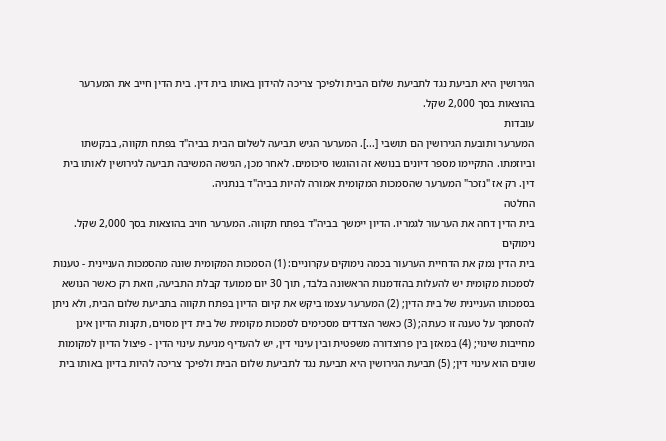הגירושין היא תביעת נגד לתביעת שלום הבית ולפיכך צריכה להידון באותו בית דין. בית הדין חייב את המערער בהוצאות בסך 2,000 שקל.
עובדות
המערער ותובעת הגירושין הם תושבי [...]. המערער הגיש תביעה לשלום הבית בביה"ד בפתח תקווה, בבקשתו וביוזמתו. התקיימו מספר דיונים בנושא זה והוגשו סיכומים. לאחר מכן, הגישה המשיבה תביעה לגירושין לאותו בית דין. רק אז "נזכר" המערער שהסמכות המקומית אמורה להיות בביה"ד בנתניה.
החלטה
בית הדין דחה את הערעור לגמריו. הדיון יימשך בביה"ד בפתח תקווה. המערער חויב בהוצאות בסך 2,000 שקל.
נימוקים
בית הדין נמק את הדחיית הערעור בכמה נימוקים עקרוניים: (1) הסמכות המקומית שונה מהסמכות העניינית - טענות לסמכות מקומית יש להעלות בהזדמנות הראשונה בלבד, תוך 30 יום ממועד קבלת התביעה, וזאת רק כאשר הנושא בסמכותו העניינית של בית הדין; (2) המערער עצמו ביקש את קיום הדיון בפתח תקווה בתביעת שלום הבית, ולא ניתן להסתמך על טענה זו כעתה; (3) כאשר הצדדים מסכימים לסמכות מקומית של בית דין מסוים, תקנות הדיון אינן מחייבות שינוי; (4) במאזן בין פרוצדורה משפטית ובין עינוי דין, יש להעדיף מניעת עינוי הדין - פיצול הדיון למקומות שונים הוא עינוי דין; (5) תביעת הגירושין היא תביעת נגד לתביעת שלום הבית ולפיכך צריכה להיות בדיון באותו בית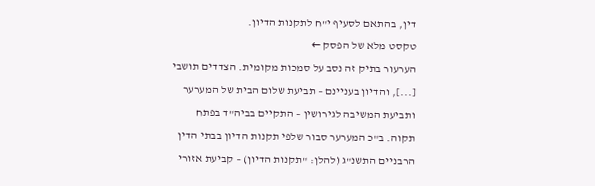דין, בהתאם לסעיף י"ח לתקנות הדיון.
טקסט מלא של הפסק ←
הערעור בתיק זה נסב על סמכות מקומית. הצדדים תושבי [...], והדיון בעניינם – תביעת שלום הבית של המערער ותביעת המשיבה לגירושין – התקיים בביה"ד בפתח תקוה. ב"כ המערער סבור שלפי תקנות הדיון בבתי הדין הרבניים התשנ"ג (להלן: "תקנות הדיון) – קביעת אזורי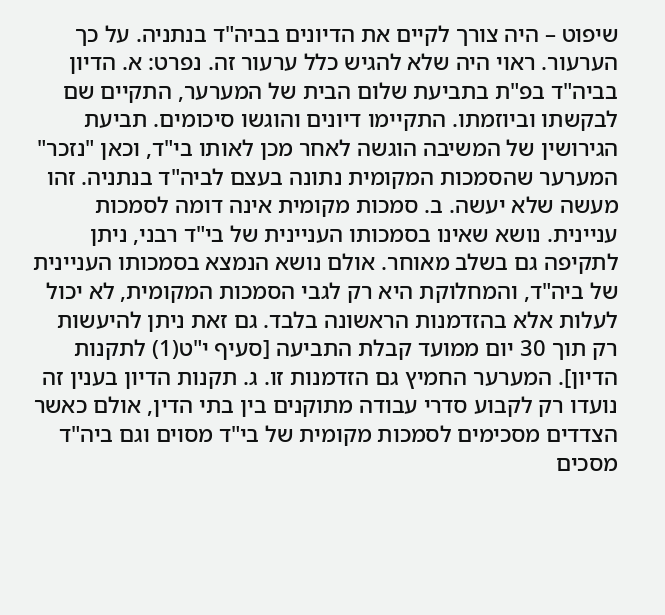שיפוט – היה צורך לקיים את הדיונים בביה"ד בנתניה. על כך הערעור. ראוי היה שלא להגיש כלל ערעור זה. נפרט: א. הדיון בביה"ד בפ"ת בתביעת שלום הבית של המערער, התקיים שם לבקשתו וביוזמתו. התקיימו דיונים והוגשו סיכומים. תביעת הגירושין של המשיבה הוגשה לאחר מכן לאותו בי"ד, וכאן "נזכר" המערער שהסמכות המקומית נתונה בעצם לביה"ד בנתניה. זהו מעשה שלא יעשה. ב. סמכות מקומית אינה דומה לסמכות עניינית. נושא שאינו בסמכותו העניינית של בי"ד רבני, ניתן לתקיפה גם בשלב מאוחר. אולם נושא הנמצא בסמכותו העניינית של ביה"ד, והמחלוקת היא רק לגבי הסמכות המקומית, לא יכול לעלות אלא בהזדמנות הראשונה בלבד. גם זאת ניתן להיעשות רק תוך 30 יום ממועד קבלת התביעה [סעיף י"ט(1) לתקנות הדיון]. המערער החמיץ גם הזדמנות זו. ג. תקנות הדיון בענין זה נועדו רק לקבוע סדרי עבודה מתוקנים בין בתי הדין, אולם כאשר הצדדים מסכימים לסמכות מקומית של בי"ד מסוים וגם ביה"ד מסכים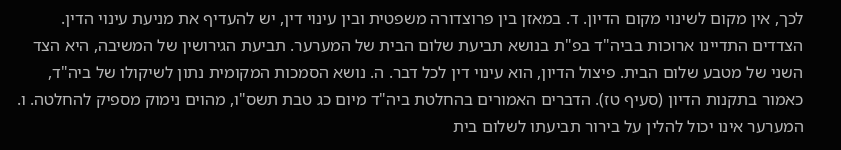לכך, אין מקום לשינוי מקום הדיון. ד. במאזן בין פרוצדורה משפטית ובין עינוי דין, יש להעדיף את מניעת עינוי הדין. הצדדים התדיינו ארוכות בביה"ד בפ"ת בנושא תביעת שלום הבית של המערער. תביעת הגירושין של המשיבה, היא הצד השני של מטבע שלום הבית. פיצול הדיון, הוא עינוי דין לכל דבר. ה. נושא הסמכות המקומית נתון לשיקולו של ביה"ד, כאמור בתקנות הדיון (סעיף טז). הדברים האמורים בהחלטת ביה"ד מיום כג טבת תשס"ו, מהוים נימוק מספיק להחלטה. ו. המערער אינו יכול להלין על בירור תביעתו לשלום בית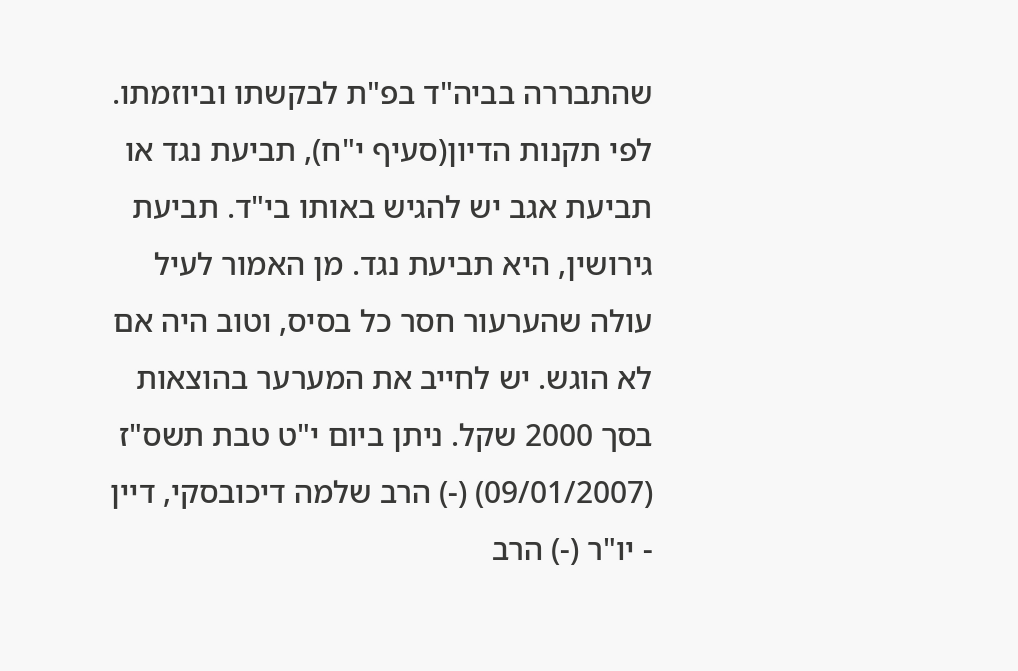שהתבררה בביה"ד בפ"ת לבקשתו וביוזמתו. לפי תקנות הדיון(סעיף י"ח), תביעת נגד או תביעת אגב יש להגיש באותו בי"ד. תביעת גירושין, היא תביעת נגד. מן האמור לעיל עולה שהערעור חסר כל בסיס, וטוב היה אם לא הוגש. יש לחייב את המערער בהוצאות בסך 2000 שקל. ניתן ביום י"ט טבת תשס"ז (09/01/2007) (-) הרב שלמה דיכובסקי, דיין - יו"ר (-) הרב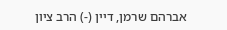אברהם שרמן, דיין (-) הרב ציון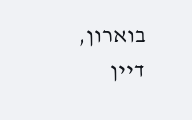בוארון, דיין